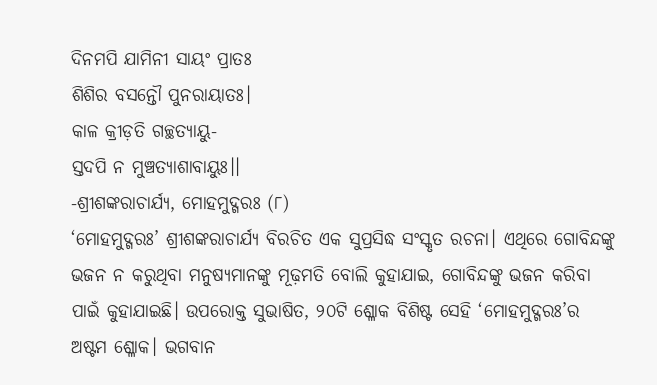ଦିନମପି ଯାମିନୀ ସାୟଂ ପ୍ରାତଃ
ଶିଶିର ବସନ୍ତୌ ପୁନରାୟାତଃ।
କାଳ କ୍ରୀଡ଼ତି ଗଚ୍ଛତ୍ୟାୟୁ-
ସ୍ତଦପି ନ ମୁଞ୍ଚତ୍ୟାଶାବାୟୁଃ।।
-ଶ୍ରୀଶଙ୍କରାଚାର୍ଯ୍ୟ, ମୋହମୁଦ୍ଗରଃ (୮)
‘ମୋହମୁଦ୍ଗରଃ’ ଶ୍ରୀଶଙ୍କରାଚାର୍ଯ୍ୟ ବିରଚିତ ଏକ ସୁପ୍ରସିଦ୍ଧ ସଂସ୍କୃତ ରଚନା। ଏଥିରେ ଗୋବିନ୍ଦଙ୍କୁ ଭଜନ ନ କରୁଥିବା ମନୁଷ୍ୟମାନଙ୍କୁ ମୂଢ଼ମତି ବୋଲି କୁହାଯାଇ, ଗୋବିନ୍ଦଙ୍କୁ ଭଜନ କରିବା ପାଇଁ କୁହାଯାଇଛି। ଉପରୋକ୍ତ ସୁଭାଷିତ, ୨୦ଟି ଶ୍ଳୋକ ବିଶିଷ୍ଟ ସେହି ‘ମୋହମୁଦ୍ଗରଃ’ର ଅଷ୍ଟମ ଶ୍ଳୋକ। ଭଗବାନ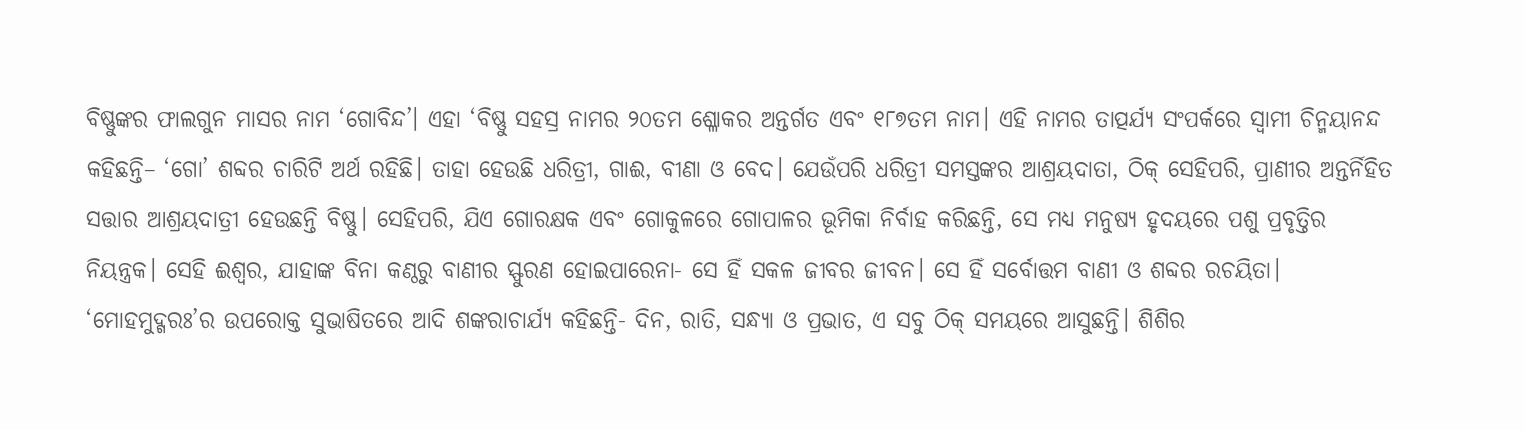ବିଷ୍ଣୁଙ୍କର ଫାଲଗୁନ ମାସର ନାମ ‘ଗୋବିନ୍ଦ’। ଏହା ‘ବିଷ୍ଣୁ ସହସ୍ର ନାମର ୨୦ତମ ଶ୍ଳୋକର ଅନ୍ତର୍ଗତ ଏବଂ ୧୮୭ତମ ନାମ। ଏହି ନାମର ତାତ୍ପର୍ଯ୍ୟ ସଂପର୍କରେ ସ୍ବାମୀ ଚିନ୍ମୟାନନ୍ଦ କହିଛନ୍ତି– ‘ଗୋ’ ଶବ୍ଦର ଚାରିଟି ଅର୍ଥ ରହିଛି। ତାହା ହେଉଛି ଧରିତ୍ରୀ, ଗାଈ, ବୀଣା ଓ ବେଦ। ଯେଉଁପରି ଧରିତ୍ରୀ ସମସ୍ତଙ୍କର ଆଶ୍ରୟଦାତା, ଠିକ୍ ସେହିପରି, ପ୍ରାଣୀର ଅନ୍ତର୍ନିହିତ ସତ୍ତାର ଆଶ୍ରୟଦାତ୍ରୀ ହେଉଛନ୍ତି ବିଷ୍ଣୁ। ସେହିପରି, ଯିଏ ଗୋରକ୍ଷକ ଏବଂ ଗୋକୁଳରେ ଗୋପାଳର ଭୂମିକା ନିର୍ବାହ କରିଛନ୍ତି, ସେ ମଧ୍ୟ ମନୁଷ୍ୟ ହୃଦୟରେ ପଶୁ ପ୍ରବୃତ୍ତିର ନିୟନ୍ତ୍ରକ। ସେହି ଈଶ୍ବର, ଯାହାଙ୍କ ବିନା କଣ୍ଠରୁ ବାଣୀର ସ୍ଫୁରଣ ହୋଇପାରେନା- ସେ ହିଁ ସକଳ ଜୀବର ଜୀବନ। ସେ ହିଁ ସର୍ବୋତ୍ତମ ବାଣୀ ଓ ଶବ୍ଦର ରଚୟିତା।
‘ମୋହମୁଦ୍ଗରଃ’ର ଉପରୋକ୍ତ ସୁଭାଷିତରେ ଆଦି ଶଙ୍କରାଚାର୍ଯ୍ୟ କହିଛନ୍ତି- ଦିନ, ରାତି, ସନ୍ଧ୍ୟା ଓ ପ୍ରଭାତ, ଏ ସବୁ ଠିକ୍ ସମୟରେ ଆସୁଛନ୍ତି। ଶିଶିର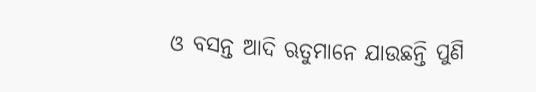ଓ ବସନ୍ତ ଆଦି ଋତୁମାନେ ଯାଉଛନ୍ତି ପୁଣି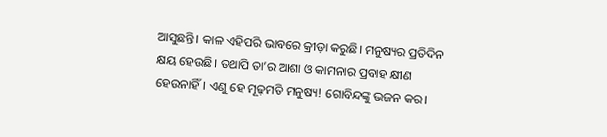ଆସୁଛନ୍ତି। କାଳ ଏହିପରି ଭାବରେ କ୍ରୀଡ଼ା କରୁଛି। ମନୁଷ୍ୟର ପ୍ରତିଦିନ କ୍ଷୟ ହେଉଛି। ତଥାପି ତା’ର ଆଶା ଓ କାମନାର ପ୍ରବାହ କ୍ଷୀଣ ହେଉନାହିଁ। ଏଣୁ ହେ ମୂଢ଼ମତି ମନୁଷ୍ୟ! ଗୋବିନ୍ଦଙ୍କୁ ଭଜନ କର।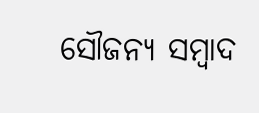ସୌଜନ୍ୟ ସମ୍ବାଦ